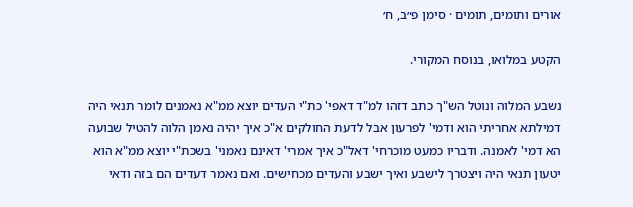אורים ותומים, תומים · סימן פ״ב, ח׳

הקטע במלואו, בנוסח המקורי.

נשבע המלוה ונוטל הש"ך כתב דזהו למ"ד דאפי' כת"י העדים יוצא ממ"א נאמנים לומר תנאי היה דמילתא אחריתי הוא ודמי' לפרעון אבל לדעת החולקים א"כ איך יהיה נאמן הלוה להטיל שבועה הא דמי' לאמנה. ודבריו כמעט מוכרחי' דאל"כ איך אמרי' דאינם נאמני' בשכת"י יוצא ממ"א הוא יטעון תנאי היה ויצטרך לישבע ואיך ישבע והעדים מכחישים. ואם נאמר דעדים הם בזה ודאי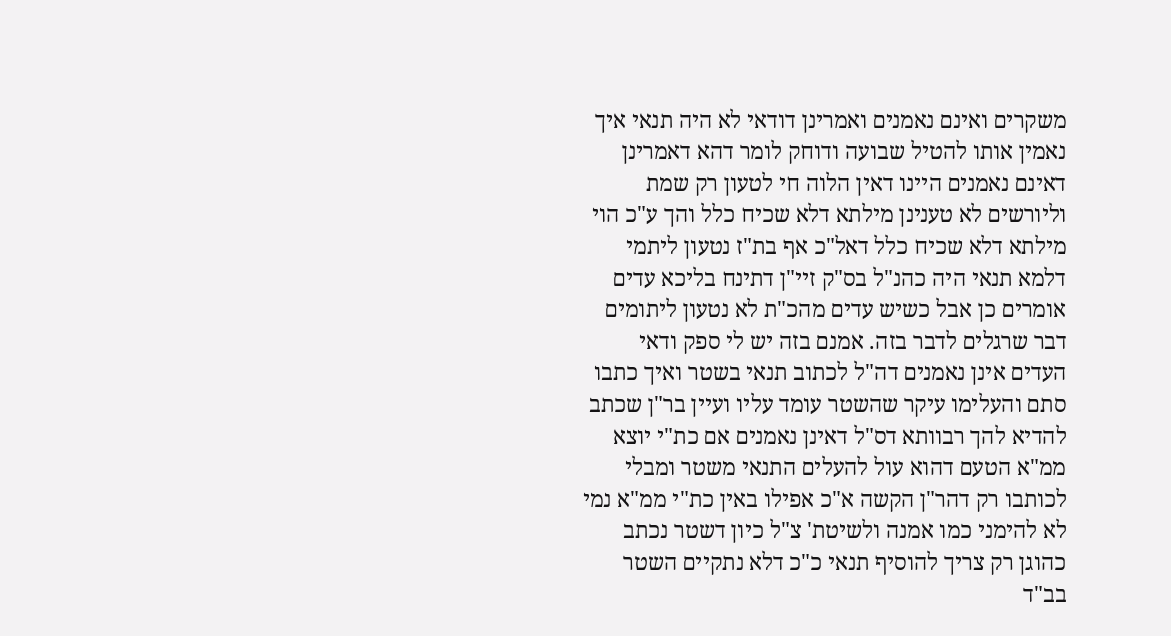משקרים ואינם נאמנים ואמרינן דודאי לא היה תנאי איך נאמין אותו להטיל שבועה ודוחק לומר דהא דאמרינן דאינם נאמנים היינו דאין הלוה חי לטעון רק שמת וליורשים לא טענינן מילתא דלא שכיח כלל והך ע"כ הוי מילתא דלא שכיח כלל דאל"כ אף בת"ז נטעון ליתמי דלמא תנאי היה כהנ"ל בס"ק זיי"ן דתינח בליכא עדים אומרים כן אבל כשיש עדים מהכ"ת לא נטעון ליתומים דבר שרגלים לדבר בזה. אמנם בזה יש לי ספק ודאי העדים אינן נאמנים דה"ל לכתוב תנאי בשטר ואיך כתבו סתם והעלימו עיקר שהשטר עומד עליו ועיין בר"ן שכתב להדיא להך רבוותא דס"ל דאינן נאמנים אם כת"י יוצא ממ"א הטעם דהוא עול להעלים התנאי משטר ומבלי לכותבו רק דהר"ן הקשה א"כ אפילו באין כת"י ממ"א נמי לא להימני כמו אמנה ולשיטת' צ"ל כיון דשטר נכתב כהוגן רק צריך להוסיף תנאי כ"כ דלא נתקיים השטר בב"ד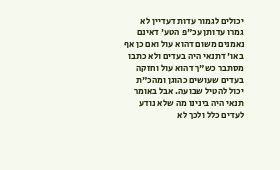יכולים לגמור עדות דעדיין לא גמרו עדותן עכ"פ הטע' דאינם נאמנים משום דהוא עול ואם כן אף באו' דתנאי היה בעדים ולא כתבו מסתבר כש"ך דהוא עול וחזקה בעדים שעושים כהוגן ומהכ"ת יכול להטיל שבועה. אבל באומר תנאי היה בינינו מה שלא נודע לעדים כלל ולכך לא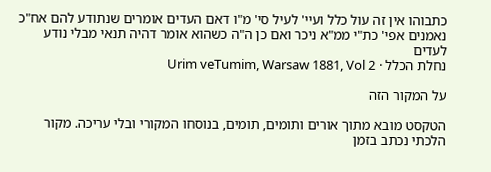כתבוהו אין זה עול כלל ועיי' לעיל סי' מ"ו דאם העדים אומרים שנתודע להם אח"כ נאמנים אפי' כת"י ממ"א ניכר ואם כן ה"ה כשהוא אומר דהיה תנאי מבלי נודע לעדים
נחלת הכלל · Urim veTumim, Warsaw 1881, Vol 2

על המקור הזה

הטקסט מובא מתוך אורים ותומים, תומים, בנוסחו המקורי ובלי עריכה. מקור הלכתי נכתב בזמן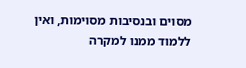מסוים ובנסיבות מסוימות, ואין ללמוד ממנו למקרה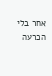אחר בלי הכרעה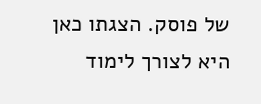של פוסק. הצגתו כאן היא לצורך לימוד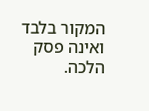המקור בלבד ואינה פסק הלכה.